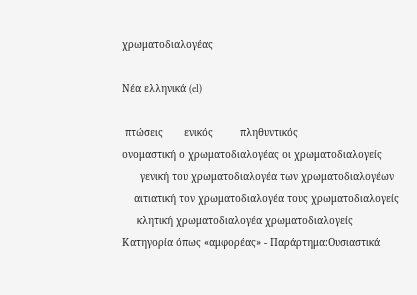χρωματοδιαλογέας

Νέα ελληνικά (el)

 πτώσεις       ενικός         πληθυντικός
ονομαστική ο χρωματοδιαλογέας οι χρωματοδιαλογείς
      γενική του χρωματοδιαλογέα των χρωματοδιαλογέων
    αιτιατική τον χρωματοδιαλογέα τους χρωματοδιαλογείς
     κλητική χρωματοδιαλογέα χρωματοδιαλογείς
Κατηγορία όπως «αμφορέας» - Παράρτημα:Ουσιαστικά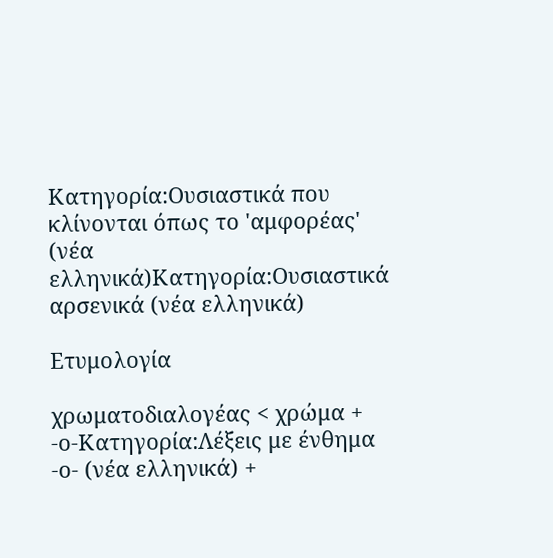Κατηγορία:Ουσιαστικά που κλίνονται όπως το 'αμφορέας' (νέα ελληνικά)Κατηγορία:Ουσιαστικά αρσενικά (νέα ελληνικά)

Ετυμολογία

χρωματοδιαλογέας < χρώμα + -ο-Κατηγορία:Λέξεις με ένθημα -ο- (νέα ελληνικά) +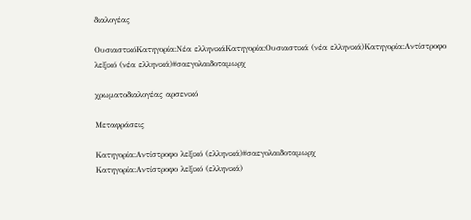διαλογέας

ΟυσιαστικόΚατηγορία:Νέα ελληνικάΚατηγορία:Ουσιαστικά (νέα ελληνικά)Κατηγορία:Αντίστροφο λεξικό (νέα ελληνικά)#σαεγολαιδοταμωρχ

χρωματοδιαλογέας αρσενικό

Μεταφράσεις

Κατηγορία:Αντίστροφο λεξικό (ελληνικά)#σαεγολαιδοταμωρχ
Κατηγορία:Αντίστροφο λεξικό (ελληνικά)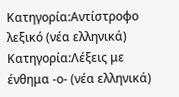Κατηγορία:Αντίστροφο λεξικό (νέα ελληνικά) Κατηγορία:Λέξεις με ένθημα -ο- (νέα ελληνικά)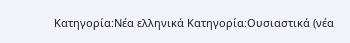Κατηγορία:Νέα ελληνικά Κατηγορία:Ουσιαστικά (νέα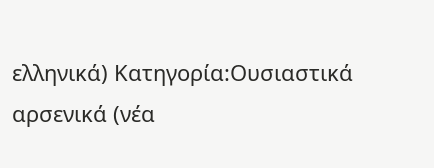ελληνικά) Κατηγορία:Ουσιαστικά αρσενικά (νέα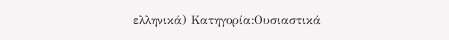ελληνικά) Κατηγορία:Ουσιαστικά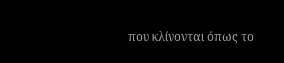που κλίνονται όπως το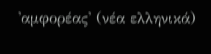'αμφορέας' (νέα ελληνικά)